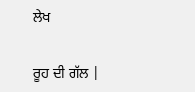ਲੇਖ

ਰੂਹ ਦੀ ਗੱਲ |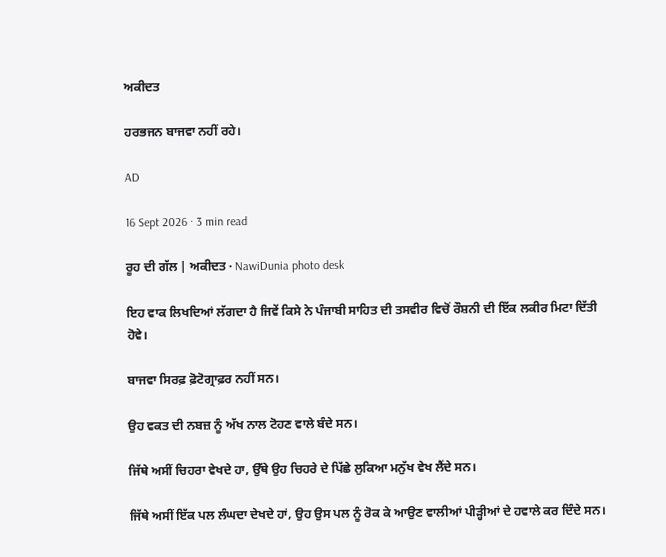ਅਕੀਦਤ

ਹਰਭਜਨ ਬਾਜਵਾ ਨਹੀਂ ਰਹੇ।

AD

16 Sept 2026 · 3 min read

ਰੂਹ ਦੀ ਗੱਲ | ਅਕੀਦਤ · NawiDunia photo desk

ਇਹ ਵਾਕ ਲਿਖਦਿਆਂ ਲੱਗਦਾ ਹੈ ਜਿਵੇਂ ਕਿਸੇ ਨੇ ਪੰਜਾਬੀ ਸਾਹਿਤ ਦੀ ਤਸਵੀਰ ਵਿਚੋਂ ਰੌਸ਼ਨੀ ਦੀ ਇੱਕ ਲਕੀਰ ਮਿਟਾ ਦਿੱਤੀ ਹੋਵੇ।

ਬਾਜਵਾ ਸਿਰਫ਼ ਫ਼ੋਟੋਗ੍ਰਾਫ਼ਰ ਨਹੀਂ ਸਨ।

ਉਹ ਵਕਤ ਦੀ ਨਬਜ਼ ਨੂੰ ਅੱਖ ਨਾਲ ਟੋਹਣ ਵਾਲੇ ਬੰਦੇ ਸਨ।

ਜਿੱਥੇ ਅਸੀਂ ਚਿਹਰਾ ਵੇਖਦੇ ਹਾ, ਉੱਥੇ ਉਹ ਚਿਹਰੇ ਦੇ ਪਿੱਛੇ ਲੁਕਿਆ ਮਨੁੱਖ ਵੇਖ ਲੈਂਦੇ ਸਨ।

ਜਿੱਥੇ ਅਸੀਂ ਇੱਕ ਪਲ ਲੰਘਦਾ ਦੇਖਦੇ ਹਾਂ, ਉਹ ਉਸ ਪਲ ਨੂੰ ਰੋਕ ਕੇ ਆਉਣ ਵਾਲੀਆਂ ਪੀੜ੍ਹੀਆਂ ਦੇ ਹਵਾਲੇ ਕਰ ਦਿੰਦੇ ਸਨ।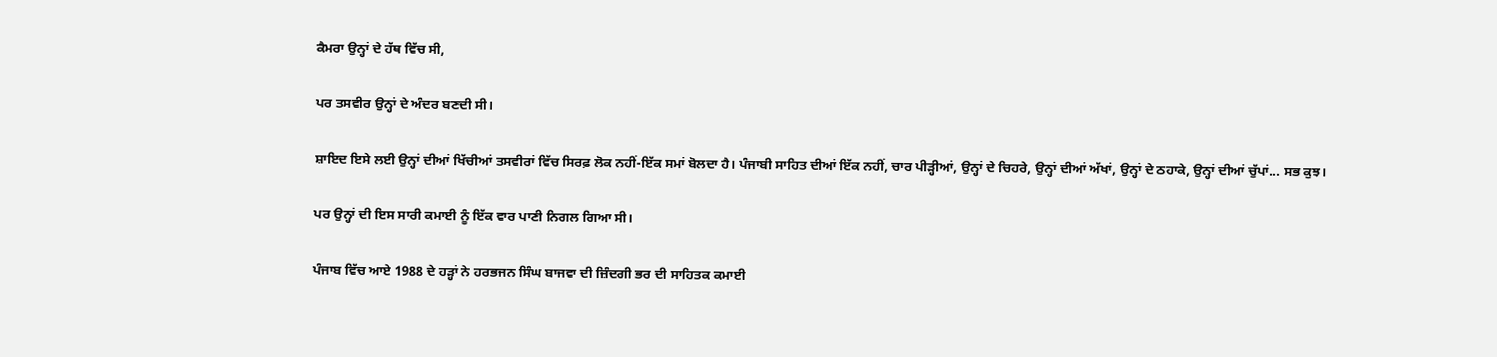ਕੈਮਰਾ ਉਨ੍ਹਾਂ ਦੇ ਹੱਥ ਵਿੱਚ ਸੀ,

ਪਰ ਤਸਵੀਰ ਉਨ੍ਹਾਂ ਦੇ ਅੰਦਰ ਬਣਦੀ ਸੀ।

ਸ਼ਾਇਦ ਇਸੇ ਲਈ ਉਨ੍ਹਾਂ ਦੀਆਂ ਖਿੱਚੀਆਂ ਤਸਵੀਰਾਂ ਵਿੱਚ ਸਿਰਫ਼ ਲੋਕ ਨਹੀਂ-ਇੱਕ ਸਮਾਂ ਬੋਲਦਾ ਹੈ। ਪੰਜਾਬੀ ਸਾਹਿਤ ਦੀਆਂ ਇੱਕ ਨਹੀਂ, ਚਾਰ ਪੀੜ੍ਹੀਆਂ, ਉਨ੍ਹਾਂ ਦੇ ਚਿਹਰੇ, ਉਨ੍ਹਾਂ ਦੀਆਂ ਅੱਖਾਂ, ਉਨ੍ਹਾਂ ਦੇ ਠਹਾਕੇ, ਉਨ੍ਹਾਂ ਦੀਆਂ ਚੁੱਪਾਂ... ਸਭ ਕੁਝ।

ਪਰ ਉਨ੍ਹਾਂ ਦੀ ਇਸ ਸਾਰੀ ਕਮਾਈ ਨੂੰ ਇੱਕ ਵਾਰ ਪਾਣੀ ਨਿਗਲ ਗਿਆ ਸੀ।

ਪੰਜਾਬ ਵਿੱਚ ਆਏ 1988 ਦੇ ਹੜ੍ਹਾਂ ਨੇ ਹਰਭਜਨ ਸਿੰਘ ਬਾਜਵਾ ਦੀ ਜ਼ਿੰਦਗੀ ਭਰ ਦੀ ਸਾਹਿਤਕ ਕਮਾਈ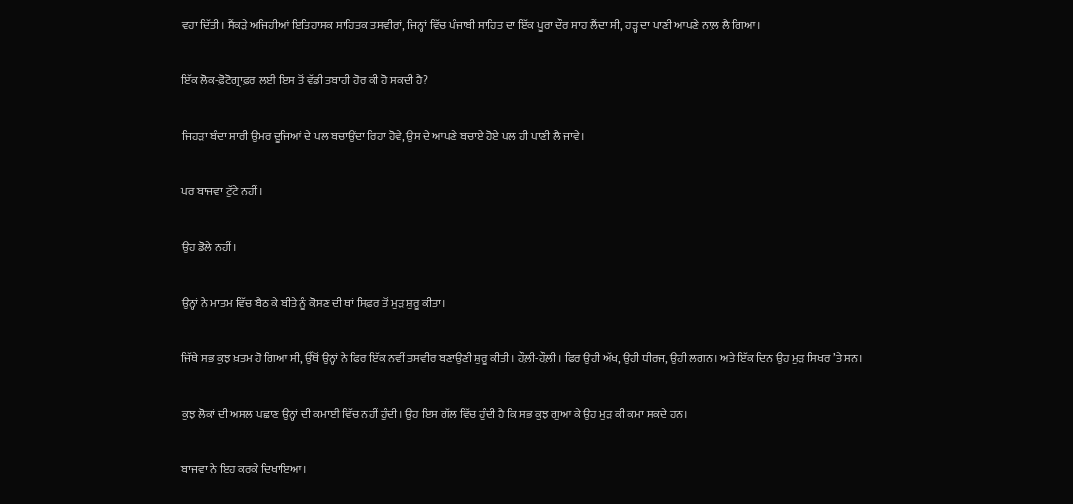ਵਹਾ ਦਿੱਤੀ। ਸੈਂਕੜੇ ਅਜਿਹੀਆਂ ਇਤਿਹਾਸਕ ਸਾਹਿਤਕ ਤਸਵੀਰਾਂ, ਜਿਨ੍ਹਾਂ ਵਿੱਚ ਪੰਜਾਬੀ ਸਾਹਿਤ ਦਾ ਇੱਕ ਪੂਰਾ ਦੌਰ ਸਾਹ ਲੈਂਦਾ ਸੀ, ਹੜ੍ਹ ਦਾ ਪਾਣੀ ਆਪਣੇ ਨਾਲ਼ ਲੈ ਗਿਆ।

ਇੱਕ ਲੋਕ-ਫ਼ੋਟੋਗ੍ਰਾਫ਼ਰ ਲਈ ਇਸ ਤੋਂ ਵੱਡੀ ਤਬਾਹੀ ਹੋਰ ਕੀ ਹੋ ਸਕਦੀ ਹੈ?

ਜਿਹੜਾ ਬੰਦਾ ਸਾਰੀ ਉਮਰ ਦੂਜਿਆਂ ਦੇ ਪਲ ਬਚਾਉਂਦਾ ਰਿਹਾ ਹੋਵੇ, ਉਸ ਦੇ ਆਪਣੇ ਬਚਾਏ ਹੋਏ ਪਲ ਹੀ ਪਾਣੀ ਲੈ ਜਾਵੇ।

ਪਰ ਬਾਜਵਾ ਟੁੱਟੇ ਨਹੀਂ।

ਉਹ ਡੋਲੇ ਨਹੀਂ।

ਉਨ੍ਹਾਂ ਨੇ ਮਾਤਮ ਵਿੱਚ ਬੈਠ ਕੇ ਬੀਤੇ ਨੂੰ ਕੋਸਣ ਦੀ ਥਾਂ ਸਿਫ਼ਰ ਤੋਂ ਮੁੜ ਸ਼ੁਰੂ ਕੀਤਾ।

ਜਿੱਥੇ ਸਭ ਕੁਝ ਖ਼ਤਮ ਹੋ ਗਿਆ ਸੀ, ਉੱਥੋਂ ਉਨ੍ਹਾਂ ਨੇ ਫਿਰ ਇੱਕ ਨਵੀਂ ਤਸਵੀਰ ਬਣਾਉਣੀ ਸ਼ੁਰੂ ਕੀਤੀ। ਹੌਲ਼ੀ-ਹੌਲ਼ੀ। ਫਿਰ ਉਹੀ ਅੱਖ, ਉਹੀ ਧੀਰਜ, ਉਹੀ ਲਗਨ। ਅਤੇ ਇੱਕ ਦਿਨ ਉਹ ਮੁੜ ਸਿਖਰ ’ਤੇ ਸਨ।

ਕੁਝ ਲੋਕਾਂ ਦੀ ਅਸਲ ਪਛਾਣ ਉਨ੍ਹਾਂ ਦੀ ਕਮਾਈ ਵਿੱਚ ਨਹੀਂ ਹੁੰਦੀ। ਉਹ ਇਸ ਗੱਲ ਵਿੱਚ ਹੁੰਦੀ ਹੈ ਕਿ ਸਭ ਕੁਝ ਗੁਆ ਕੇ ਉਹ ਮੁੜ ਕੀ ਕਮਾ ਸਕਦੇ ਹਨ।

ਬਾਜਵਾ ਨੇ ਇਹ ਕਰਕੇ ਦਿਖਾਇਆ।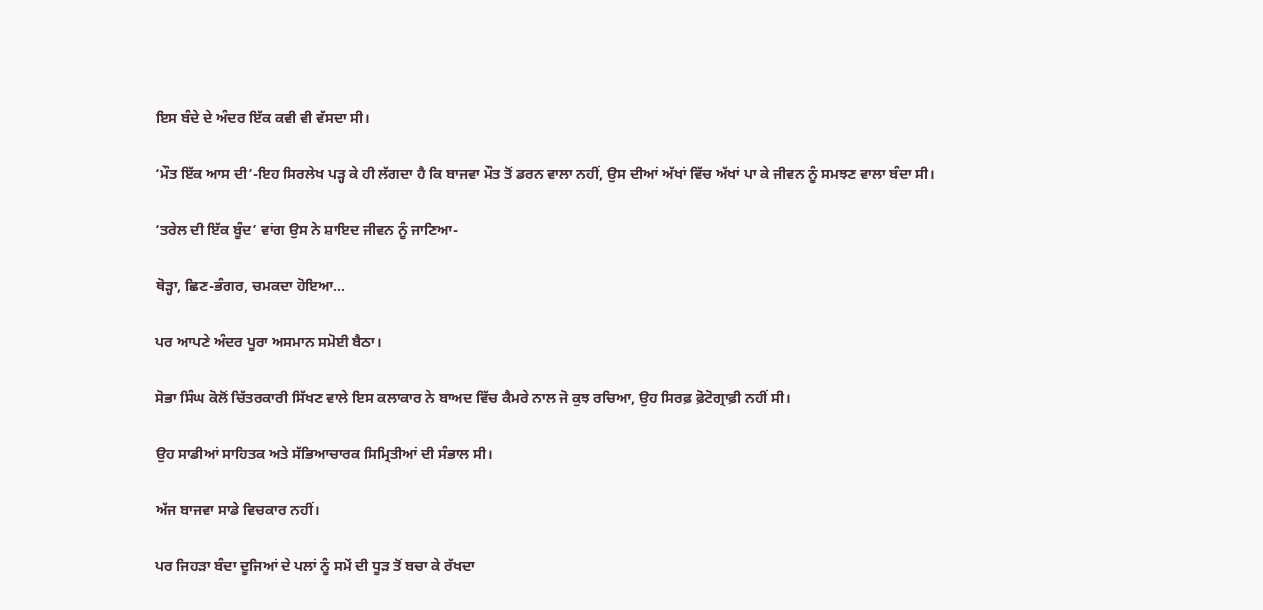ਇਸ ਬੰਦੇ ਦੇ ਅੰਦਰ ਇੱਕ ਕਵੀ ਵੀ ਵੱਸਦਾ ਸੀ।

‘ਮੌਤ ਇੱਕ ਆਸ ਦੀ’-ਇਹ ਸਿਰਲੇਖ ਪੜ੍ਹ ਕੇ ਹੀ ਲੱਗਦਾ ਹੈ ਕਿ ਬਾਜਵਾ ਮੌਤ ਤੋਂ ਡਰਨ ਵਾਲਾ ਨਹੀਂ, ਉਸ ਦੀਆਂ ਅੱਖਾਂ ਵਿੱਚ ਅੱਖਾਂ ਪਾ ਕੇ ਜੀਵਨ ਨੂੰ ਸਮਝਣ ਵਾਲਾ ਬੰਦਾ ਸੀ।

‘ਤਰੇਲ ਦੀ ਇੱਕ ਬੂੰਦ’ ਵਾਂਗ ਉਸ ਨੇ ਸ਼ਾਇਦ ਜੀਵਨ ਨੂੰ ਜਾਣਿਆ-

ਥੋੜ੍ਹਾ, ਛਿਣ-ਭੰਗਰ, ਚਮਕਦਾ ਹੋਇਆ…

ਪਰ ਆਪਣੇ ਅੰਦਰ ਪੂਰਾ ਅਸਮਾਨ ਸਮੋਈ ਬੈਠਾ।

ਸੋਭਾ ਸਿੰਘ ਕੋਲੋਂ ਚਿੱਤਰਕਾਰੀ ਸਿੱਖਣ ਵਾਲੇ ਇਸ ਕਲਾਕਾਰ ਨੇ ਬਾਅਦ ਵਿੱਚ ਕੈਮਰੇ ਨਾਲ ਜੋ ਕੁਝ ਰਚਿਆ, ਉਹ ਸਿਰਫ਼ ਫ਼ੋਟੋਗ੍ਰਾਫ਼ੀ ਨਹੀਂ ਸੀ।

ਉਹ ਸਾਡੀਆਂ ਸਾਹਿਤਕ ਅਤੇ ਸੱਭਿਆਚਾਰਕ ਸਿਮ੍ਰਿਤੀਆਂ ਦੀ ਸੰਭਾਲ ਸੀ।

ਅੱਜ ਬਾਜਵਾ ਸਾਡੇ ਵਿਚਕਾਰ ਨਹੀਂ।

ਪਰ ਜਿਹੜਾ ਬੰਦਾ ਦੂਜਿਆਂ ਦੇ ਪਲਾਂ ਨੂੰ ਸਮੇਂ ਦੀ ਧੂੜ ਤੋਂ ਬਚਾ ਕੇ ਰੱਖਦਾ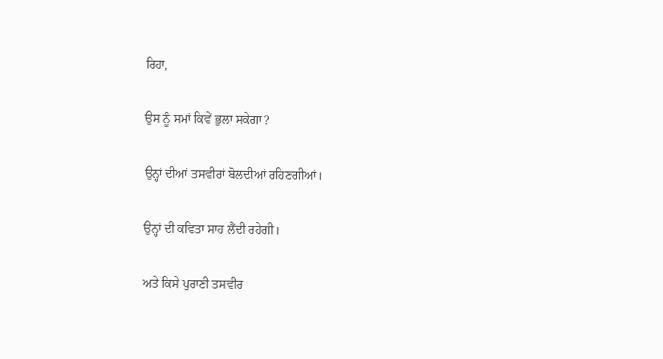ਰਿਹਾ,

ਉਸ ਨੂੰ ਸਮਾਂ ਕਿਵੇਂ ਭੁਲਾ ਸਕੇਗਾ?

ਉਨ੍ਹਾਂ ਦੀਆਂ ਤਸਵੀਰਾਂ ਬੋਲਦੀਆਂ ਰਹਿਣਗੀਆਂ।

ਉਨ੍ਹਾਂ ਦੀ ਕਵਿਤਾ ਸਾਹ ਲੈਂਦੀ ਰਹੇਗੀ।

ਅਤੇ ਕਿਸੇ ਪੁਰਾਣੀ ਤਸਵੀਰ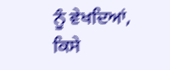ਨੂੰ ਵੇਖਦਿਆਂ, ਕਿਸੇ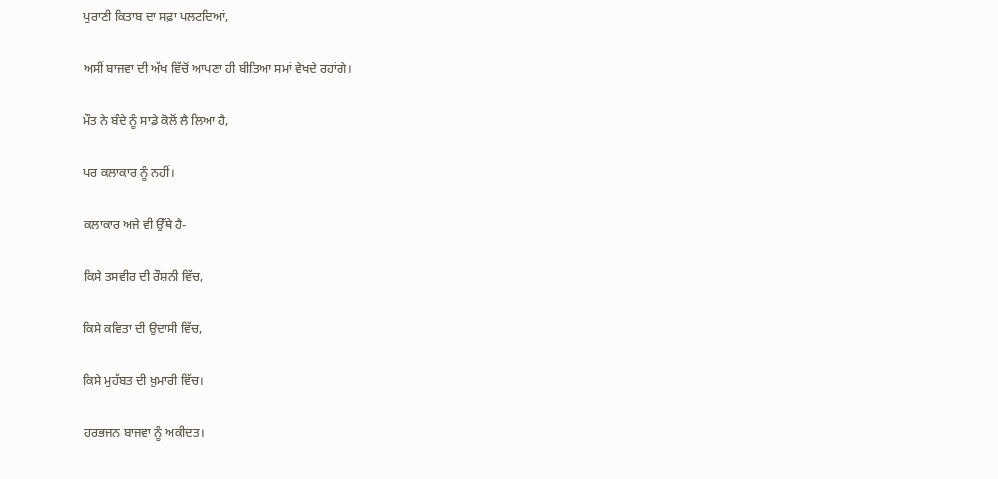ਪੁਰਾਣੀ ਕਿਤਾਬ ਦਾ ਸਫ਼ਾ ਪਲਟਦਿਆਂ,

ਅਸੀਂ ਬਾਜਵਾ ਦੀ ਅੱਖ ਵਿੱਚੋਂ ਆਪਣਾ ਹੀ ਬੀਤਿਆ ਸਮਾਂ ਵੇਖਦੇ ਰਹਾਂਗੇ।

ਮੌਤ ਨੇ ਬੰਦੇ ਨੂੰ ਸਾਡੇ ਕੋਲੋਂ ਲੈ ਲਿਆ ਹੈ,

ਪਰ ਕਲਾਕਾਰ ਨੂੰ ਨਹੀਂ।

ਕਲਾਕਾਰ ਅਜੇ ਵੀ ਉੱਥੇ ਹੈ-

ਕਿਸੇ ਤਸਵੀਰ ਦੀ ਰੌਸ਼ਨੀ ਵਿੱਚ,

ਕਿਸੇ ਕਵਿਤਾ ਦੀ ਉਦਾਸੀ ਵਿੱਚ,

ਕਿਸੇ ਮੁਹੱਬਤ ਦੀ ਖ਼ੁਮਾਰੀ ਵਿੱਚ।

ਹਰਭਜਨ ਬਾਜਵਾ ਨੂੰ ਅਕੀਦਤ।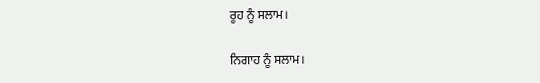ਰੂਹ ਨੂੰ ਸਲਾਮ।

ਨਿਗਾਹ ਨੂੰ ਸਲਾਮ।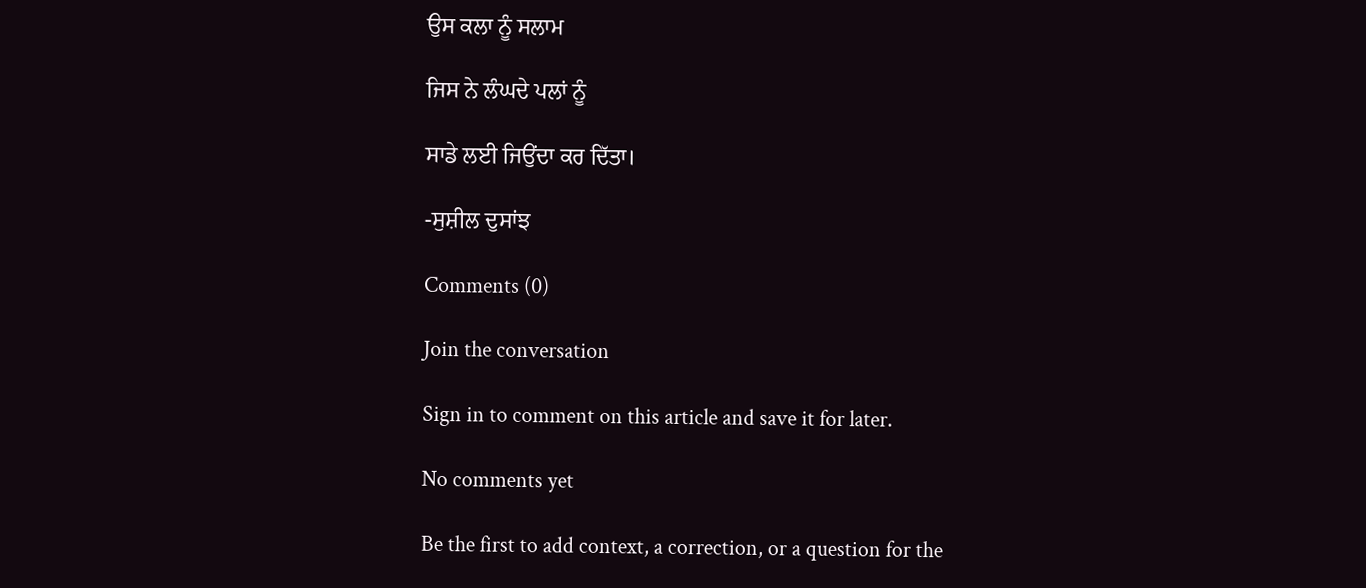ਉਸ ਕਲਾ ਨੂੰ ਸਲਾਮ

ਜਿਸ ਨੇ ਲੰਘਦੇ ਪਲਾਂ ਨੂੰ

ਸਾਡੇ ਲਈ ਜਿਉਂਦਾ ਕਰ ਦਿੱਤਾ।

-ਸੁਸ਼ੀਲ ਦੁਸਾਂਝ

Comments (0)

Join the conversation

Sign in to comment on this article and save it for later.

No comments yet

Be the first to add context, a correction, or a question for the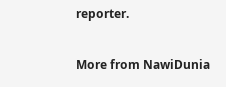reporter.

More from NawiDunia